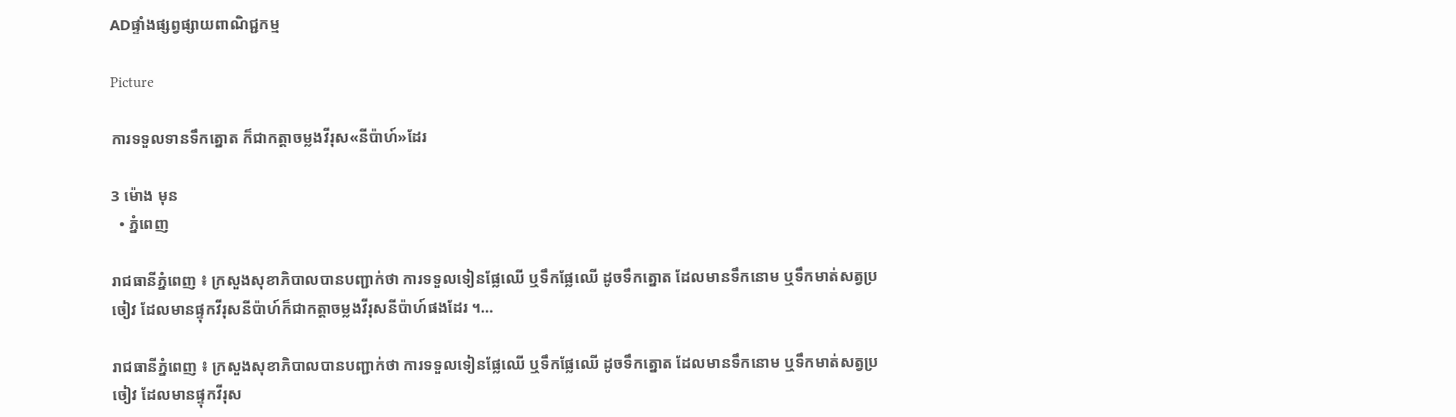ADផ្ទាំងផ្សព្វផ្សាយពាណិជ្ជកម្ម

Picture

ការទទួលទានទឹកត្នោត ក៏ជាកត្តាចម្លងវីរុស«នីប៉ាហ៍»ដែរ

3 ម៉ោង មុន
  • ភ្នំពេញ

រាជធានីភ្នំពេញ ៖ ក្រសួងសុខាភិបាលបានបញ្ជាក់ថា ការទទួលទៀនផ្លែឈើ ឬទឹកផ្លែឈើ ដូចទឹកត្នោត ដែលមានទឹកនោម ឬទឹកមាត់សត្វប្រចៀវ ដែលមានផ្ទុកវីរុសនីប៉ាហ៍ក៏ជាកត្តាចម្លងវីរុសនីប៉ាហ៍ផងដែរ ។…

រាជធានីភ្នំពេញ ៖ ក្រសួងសុខាភិបាលបានបញ្ជាក់ថា ការទទួលទៀនផ្លែឈើ ឬទឹកផ្លែឈើ ដូចទឹកត្នោត ដែលមានទឹកនោម ឬទឹកមាត់សត្វប្រចៀវ ដែលមានផ្ទុកវីរុស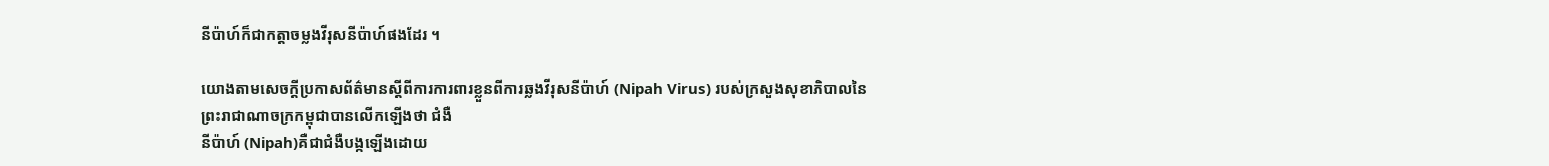នីប៉ាហ៍ក៏ជាកត្តាចម្លងវីរុសនីប៉ាហ៍ផងដែរ ។

យោងតាមសេចក្តីប្រកាសព័ត៌មានស្តីពីការការពារខ្លួនពីការឆ្លងវីរុសនីប៉ាហ៍ (Nipah Virus) របស់ក្រសួងសុខាភិបាលនៃព្រះរាជាណាចក្រកម្ពុជាបានលើកឡើងថា ជំងឺ
នីប៉ាហ៍ (Nipah)គឺជាជំងឺបង្កឡើងដោយ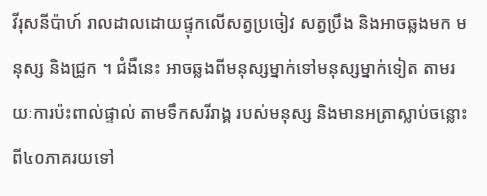វីរុសនីប៉ាហ៍ រាលដាលដោយផ្ទុកលើសត្វប្រចៀវ សត្វប្រឹង និងអាចឆ្លងមក មនុស្ស និងជ្រូក ។ ជំងឺនេះ អាចឆ្លងពីមនុស្សម្នាក់ទៅមនុស្សម្នាក់ទៀត តាមរយៈការប៉ះពាល់ផ្ទាល់ តាមទឹកសរីរាង្គ របស់មនុស្ស និងមានអត្រាស្លាប់ចន្លោះពី៤០ភាគរយទៅ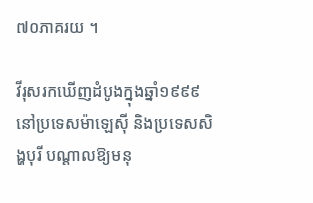៧០ភាគរយ ។

វីរុសរកឃើញដំបូងក្នុងឆ្នាំ១៩៩៩ នៅប្រទេសម៉ាឡេស៊ី និងប្រទេសសិង្ហបុរី បណ្តាលឱ្យមនុ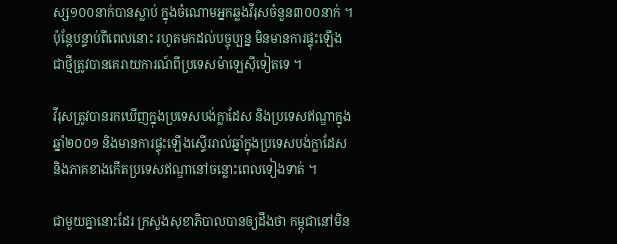ស្ស១០០នាក់បានស្លាប់ ក្នុងចំណោមអ្នកឆ្លងវីរុសចំនួន៣០០នាក់ ។ ប៉ុន្តែបន្ទាប់ពីពេលនោះ រហូតមកដល់បច្ចុប្បន្ន មិនមានការផ្ទុះឡើងជាថ្មីត្រូវបានគេរាយការណ៍ពីប្រទេសម៉ាឡេស៊ីទៀតទេ ។

វីរុសត្រូវបានរកឃើញក្នុងប្រទេសបង់ក្លាដែស និងប្រទេសឥណ្ឌាក្នុងឆ្នាំ២០០១ និងមានការផ្ទុះឡើងស្ទើររាល់ឆ្នាំក្នុងប្រទេសបង់ក្លាដែស និងភាគខាងកើតប្រទេសឥណ្ឌានៅចន្លោះពេលទៀងទាត់ ។

ជាមួយគ្នានោះដែរ ក្រសួងសុខាភិបាលបានឲ្យដឹងថា កម្ពុជានៅមិន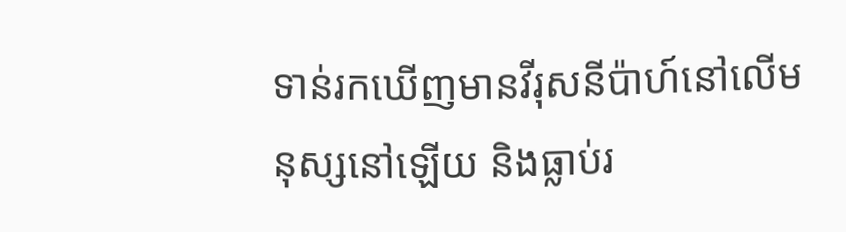ទាន់រកឃើញមានវីរុសនីប៉ាហ៍នៅលើមនុស្សនៅឡើយ និងធ្លាប់រ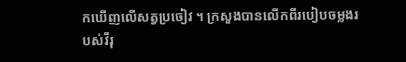កឃើញលើសត្វប្រចៀវ ។ ក្រសួងបានលើកពីរបៀបចម្លងរបស់វីរុ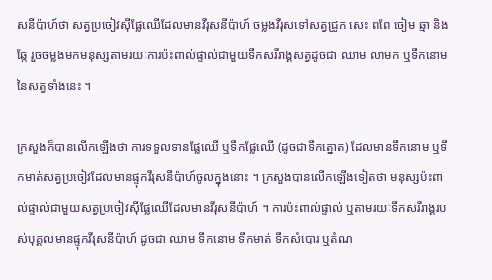សនីប៉ាហ៍ថា សត្វប្រចៀវស៊ីផ្លែឈើដែលមានវីរុសនីប៉ាហ៍ ចម្លងវីរុសទៅសត្វជ្រូក សេះ ពពែ ចៀម ឆ្មា និងឆ្កែ រួចចម្លងមកមនុស្សតាមរយៈការប៉ះពាល់ផ្ទាល់ជាមួយទឹកសរីរាង្គសត្វដូចជា ឈាម លាមក ឬទឹកនោមនៃសត្វទាំងនេះ ។

ក្រសួងក៏បានលើកឡើងថា ការទទួលទានផ្លែឈើ ឬទឹកផ្លែឈើ (ដូចជាទឹកត្នោត) ដែលមានទឹកនោម ឬទឹកមាត់សត្វប្រចៀវដែលមានផ្ទុកវីរុសនីប៉ាហ៍ចូលក្នុងនោះ ។ ក្រសួងបានលើកឡើងទៀតថា មនុស្សប៉ះពាល់ផ្ទាល់ជាមួយសត្វប្រចៀវស៊ីផ្លែឈើដែលមានវីរុសនីប៉ាហ៍ ។ ការប៉ះពាល់ផ្ទាល់ ឬតាមរយៈទឹកសរីរាង្គរបស់បុគ្គលមានផ្ទុកវីរុសនីប៉ាហ៍ ដូចជា ឈាម ទឹកនោម ទឹកមាត់ ទឹកសំបោរ ឬតំណ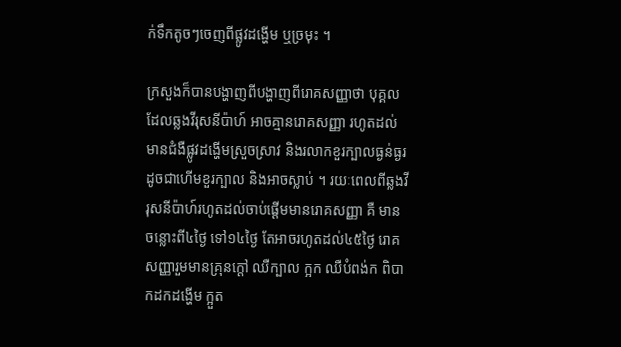ក់ទឹកតូចៗចេញពីផ្លូវដង្ហើម ឬច្រមុះ ។

ក្រសួងក៏បានបង្ហាញពីបង្ហាញពីរោគសញ្ញាថា បុគ្គលដែលឆ្លងវីរុសនីប៉ាហ៍ អាចគ្មានរោគសញ្ញា រហូតដល់មានជំងឺផ្លូវដង្ហើមស្រួចស្រាវ និងរលាកខួរក្បាលធ្ងន់ធ្ងរ ដូចជាហើមខួរក្បាល និងអាចស្លាប់ ។ រយៈពេលពីឆ្លងវីរុសនីប៉ាហ៍រហូតដល់ចាប់ផ្តើមមានរោគសញ្ញា គឺ មានចន្លោះពី៤ថ្ងៃ ទៅ១៤ថ្ងៃ តែអាចរហូតដល់៤៥ថ្ងៃ រោគសញ្ញារួមមានគ្រុនក្តៅ ឈឺក្បាល ក្អក ឈឺបំពង់ក ពិបាកដកដង្ហើម ក្អួត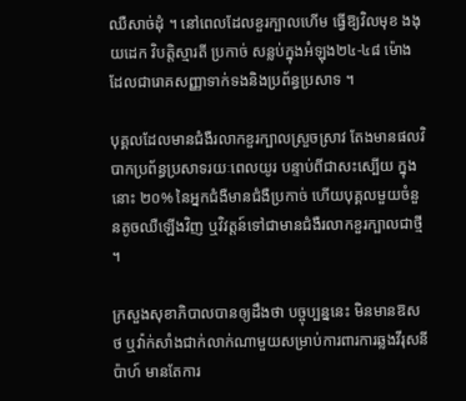ឈឺសាច់ដុំ ។ នៅពេលដែលខួរក្បាលហើម ធ្វើឱ្យវិលមុខ ងងុយដេក វិបត្តិស្មារតី ប្រកាច់ សន្លប់ក្នុងអំឡុង២៤-៤៨ ម៉ោង ដែលជារោគសញ្ញាទាក់ទងនិងប្រព័ន្ធប្រសាទ ។

បុគ្គលដែលមានជំងឺរលាកខួរក្បាលស្រួចស្រាវ តែងមានផលវិបាកប្រព័ន្ធប្រសាទរយៈពេលយូរ បន្ទាប់ពីជាសះស្បើយ ក្នុងនោះ ២០% នៃអ្នកជំងឺមានជំងឺប្រកាច់ ហើយបុគ្គលមួយចំនួនតូចឈឺឡើងវិញ ឬវិវត្តន៍ទៅជាមានជំងឺរលាកខួរក្បាលជាថ្មី។

ក្រសួងសុខាភិបាលបានឲ្យដឹងថា បច្ចុប្បន្ននេះ មិនមានឱសថ ឬវ៉ាក់សាំងជាក់លាក់ណាមួយសម្រាប់ការពារការឆ្លងវីរុសនីប៉ាហ៍ មានតែការ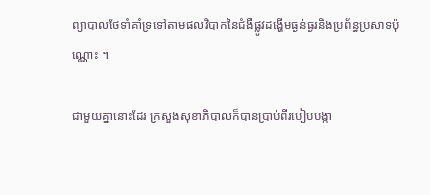ព្យាបាលថែទាំគាំទ្រទៅតាមផលវិបាកនៃជំងឺផ្លូវដង្ហើមធ្ងន់ធ្ងរនិងប្រព័ន្ធប្រសាទប៉ុណ្ណោះ ។

ជាមួយគ្នានោះដែរ ក្រសួងសុខាភិបាលក៏បានប្រាប់ពីរបៀបបង្កា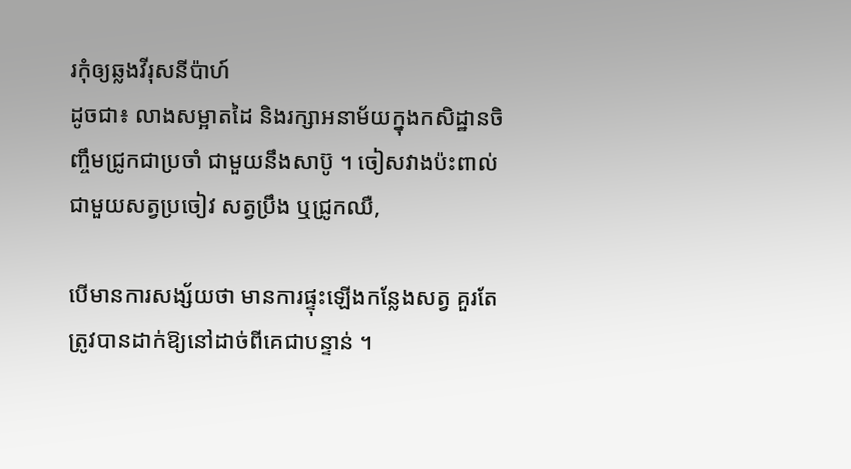រកុំឲ្យឆ្លងវីរុសនីប៉ាហ៍
ដូចជា៖ លាងសម្អាតដៃ និងរក្សាអនាម័យក្នុងកសិដ្ឋានចិញ្ចឹមជ្រូកជាប្រចាំ ជាមួយនឹងសាប៊ូ ។ ចៀសវាងប៉ះពាល់ជាមួយសត្វប្រចៀវ សត្វប្រឹង ឬជ្រូកឈឺ,

បើមានការសង្ស័យថា មានការផ្ទុះឡើងកន្លែងសត្វ គួរតែត្រូវបានដាក់ឱ្យនៅដាច់ពីគេជាបន្ទាន់ ។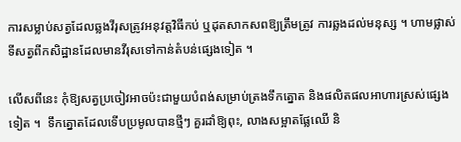ការសម្លាប់សត្វដែលឆ្លងវីរុសត្រូវអនុវត្តវិធីកប់ ឬដុតសាកសពឱ្យត្រឹមត្រូវ ការឆ្លងដល់មនុស្ស ។ ហាមផ្លាស់ទីសត្វពីកសិដ្ឋានដែលមានវីរុសទៅកាន់តំបន់ផ្សេងទៀត ។

លើសពីនេះ កុំឱ្យសត្វប្រចៀវអាចប៉ះជាមួយបំពង់សម្រាប់ត្រងទឹកត្នោត និងផលិតផលអាហារស្រស់ផ្សេងទៀត ។  ទឹកត្នោតដែលទើបប្រមូលបានថ្មីៗ គួរដាំឱ្យពុះ, លាងសម្អាតផ្លែឈើ និ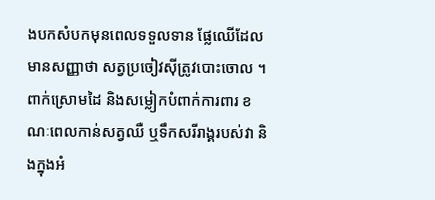ងបកសំបកមុនពេលទទួលទាន ផ្លែឈើដែលមានសញ្ញាថា សត្វប្រចៀវស៊ីត្រូវបោះចោល ។ ពាក់ស្រោមដៃ និងសម្លៀកបំពាក់ការពារ ខណៈពេលកាន់សត្វឈឺ ឬទឹកសរីរាង្គរបស់វា និងក្នុងអំ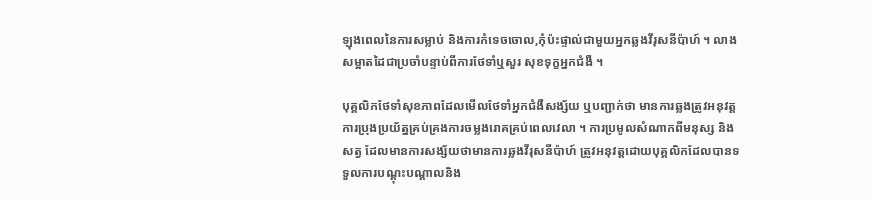ឡុងពេលនៃការសម្លាប់ និងការកំទេចចោល,កុំប៉ះផ្ទាល់ជាមួយអ្នកឆ្លងវីរុសនីប៉ាហ៍ ។ លាងសម្អាតដៃជាប្រចាំបន្ទាប់ពីការថែទាំឬសួរ សុខទុក្ខអ្នកជំងឺ ។

បុគ្គលិកថែទាំសុខភាពដែលមើលថែទាំអ្នកជំងឺសង្ស័យ ឬបញ្ជាក់ថា មានការឆ្លងត្រូវអនុវត្តការប្រុងប្រយ័ត្នគ្រប់គ្រងការចម្លងរោគគ្រប់ពេលវេលា ។ ការប្រមូលសំណាកពីមនុស្ស និងសត្វ ដែលមានការសង្ស័យថាមានការឆ្លងវីរុសនីប៉ាហ៍ ត្រូវអនុវត្តដោយបុគ្គលិកដែលបានទទួលការបណ្តុះបណ្តាលនិង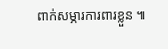ពាក់សម្ភារការពារខ្លួន ៕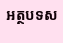អត្ថបទស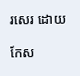រសេរ ដោយ

កែស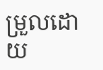ម្រួលដោយ